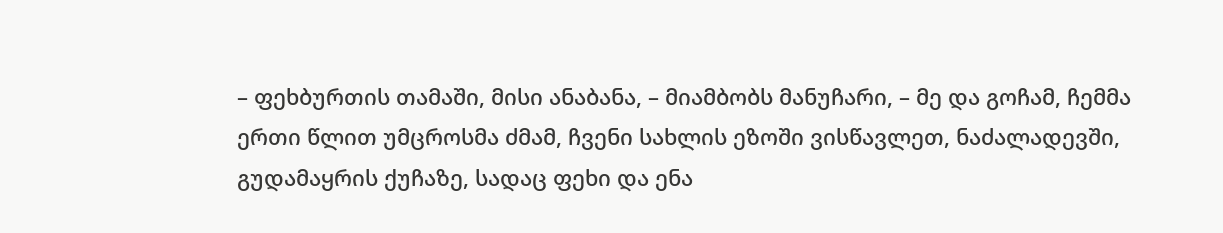– ფეხბურთის თამაში, მისი ანაბანა, – მიამბობს მანუჩარი, – მე და გოჩამ, ჩემმა ერთი წლით უმცროსმა ძმამ, ჩვენი სახლის ეზოში ვისწავლეთ, ნაძალადევში, გუდამაყრის ქუჩაზე, სადაც ფეხი და ენა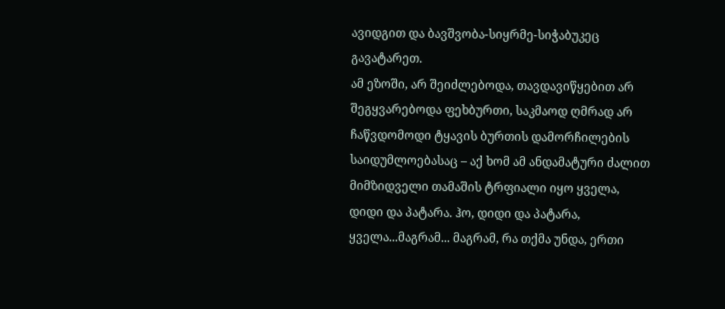ავიდგით და ბავშვობა-სიყრმე-სიჭაბუკეც გავატარეთ.
ამ ეზოში, არ შეიძლებოდა, თავდავიწყებით არ შეგყვარებოდა ფეხბურთი, საკმაოდ ღმრად არ ჩაწვდომოდი ტყავის ბურთის დამორჩილების საიდუმლოებასაც – აქ ხომ ამ ანდამატური ძალით მიმზიდველი თამაშის ტრფიალი იყო ყველა, დიდი და პატარა. ჰო, დიდი და პატარა, ყველა...მაგრამ... მაგრამ, რა თქმა უნდა, ერთი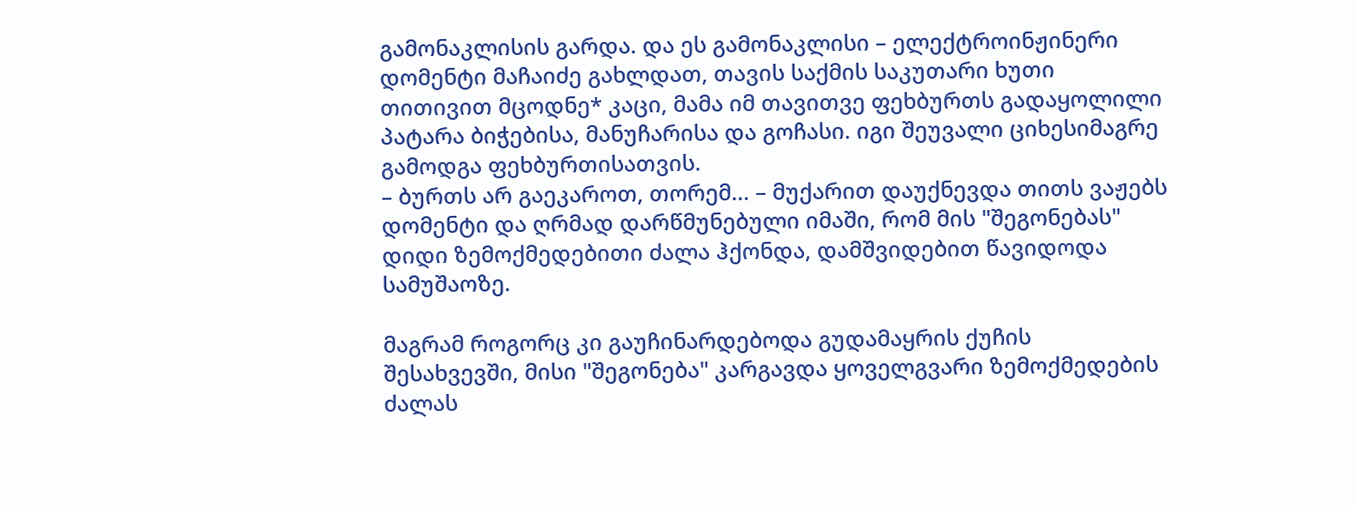გამონაკლისის გარდა. და ეს გამონაკლისი – ელექტროინჟინერი დომენტი მაჩაიძე გახლდათ, თავის საქმის საკუთარი ხუთი თითივით მცოდნე* კაცი, მამა იმ თავითვე ფეხბურთს გადაყოლილი პატარა ბიჭებისა, მანუჩარისა და გოჩასი. იგი შეუვალი ციხესიმაგრე გამოდგა ფეხბურთისათვის.
– ბურთს არ გაეკაროთ, თორემ... – მუქარით დაუქნევდა თითს ვაჟებს დომენტი და ღრმად დარწმუნებული იმაში, რომ მის "შეგონებას" დიდი ზემოქმედებითი ძალა ჰქონდა, დამშვიდებით წავიდოდა სამუშაოზე.

მაგრამ როგორც კი გაუჩინარდებოდა გუდამაყრის ქუჩის შესახვევში, მისი "შეგონება" კარგავდა ყოველგვარი ზემოქმედების ძალას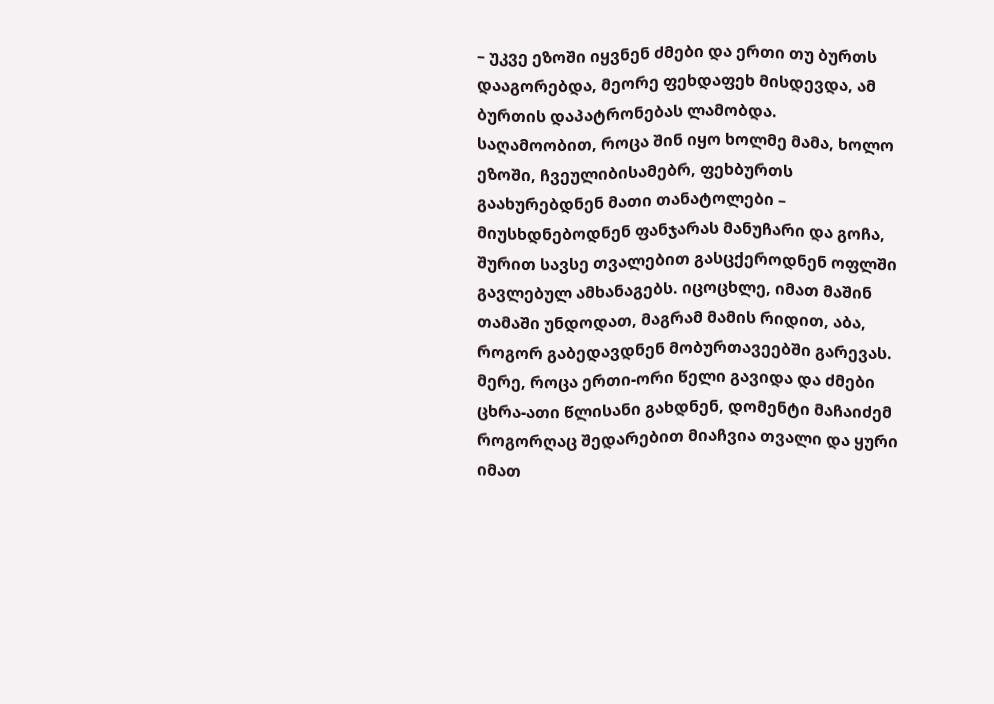– უკვე ეზოში იყვნენ ძმები და ერთი თუ ბურთს დააგორებდა, მეორე ფეხდაფეხ მისდევდა, ამ ბურთის დაპატრონებას ლამობდა.
საღამოობით, როცა შინ იყო ხოლმე მამა, ხოლო ეზოში, ჩვეულიბისამებრ, ფეხბურთს გაახურებდნენ მათი თანატოლები – მიუსხდნებოდნენ ფანჯარას მანუჩარი და გოჩა, შურით სავსე თვალებით გასცქეროდნენ ოფლში გავლებულ ამხანაგებს. იცოცხლე, იმათ მაშინ თამაში უნდოდათ, მაგრამ მამის რიდით, აბა, როგორ გაბედავდნენ მობურთავეებში გარევას.
მერე, როცა ერთი-ორი წელი გავიდა და ძმები ცხრა-ათი წლისანი გახდნენ, დომენტი მაჩაიძემ როგორღაც შედარებით მიაჩვია თვალი და ყური იმათ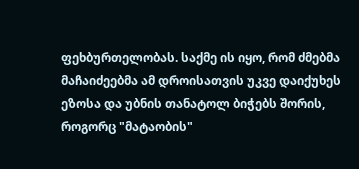ფეხბურთელობას. საქმე ის იყო, რომ ძმებმა მაჩაიძეებმა ამ დროისათვის უკვე დაიქუხეს ეზოსა და უბნის თანატოლ ბიჭებს შორის, როგორც "მატაობის"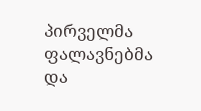პირველმა ფალავნებმა და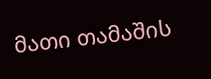მათი თამაშის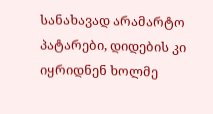სანახავად არამარტო პატარები, დიდების კი იყრიდნენ ხოლმე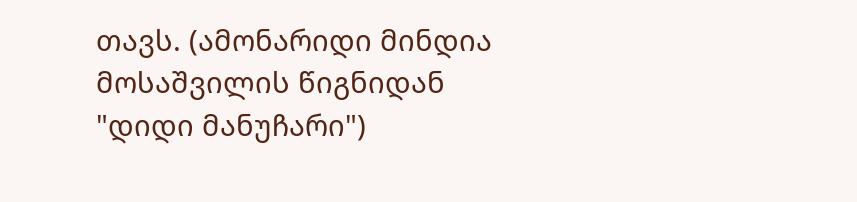თავს. (ამონარიდი მინდია მოსაშვილის წიგნიდან "დიდი მანუჩარი")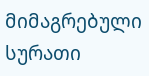მიმაგრებული სურათი